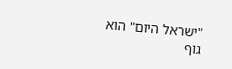"ישראל היום" הוא גוף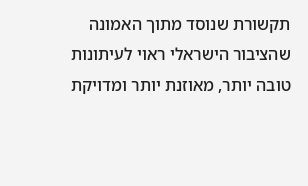תקשורת שנוסד מתוך האמונה שהציבור הישראלי ראוי לעיתונות טובה יותר, מאוזנת יותר ומדויקת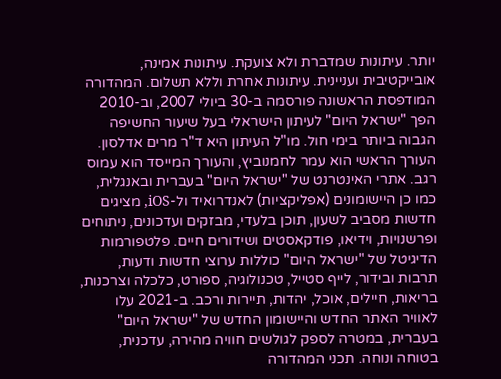יותר. עיתונות שמדברת ולא צועקת. עיתונות אמינה, אובייקטיבית ועניינית. עיתונות אחרת וללא תשלום. המהדורה המודפסת הראשונה פורסמה ב-30 ביולי 2007, וב-2010 הפך "ישראל היום" לעיתון הישראלי בעל שיעור החשיפה הגבוה ביותר בימי חול. מו"ל העיתון היא ד"ר מרים אדלסון. העורך הראשי הוא עמר לחמנוביץ, והעורך המייסד הוא עמוס רגב. אתרי האינטרנט של "ישראל היום" בעברית ובאנגלית, כמו כן היישומונים (אפליקציות) לאנדרואיד ול-iOS, מציגים חדשות מסביב לשעון, תוכן בלעדי, מבזקים ועדכונים, ניתוחים ופרשנויות, וידיאו, פודקאסטים ושידורים חיים. פלטפורמות הדיגיטל של "ישראל היום" כוללות ערוצי חדשות ודעות, תרבות ובידור, לייף סטייל, טכנולוגיה, ספורט, כלכלה וצרכנות, בריאות, חיילים, אוכל, יהדות, תיירות ורכב. ב-2021 עלו לאוויר האתר החדש והיישומון החדש של "ישראל היום" בעברית, במטרה לספק לגולשים חוויה מהירה, עדכנית, בטוחה ונוחה. תכני המהדורה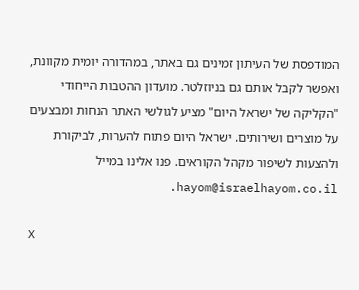המודפסת של העיתון זמינים גם באתר, במהדורה יומית מקוונת, ואפשר לקבל אותם גם בניוזלטר. מועדון ההטבות הייחודי "הקליקה של ישראל היום" מציע לגולשי האתר הנחות ומבצעים על מוצרים ושירותים. ישראל היום פתוח להערות, לביקורת ולהצעות לשיפור מקהל הקוראים. פנו אלינו במייל hayom@israelhayom.co.il.

X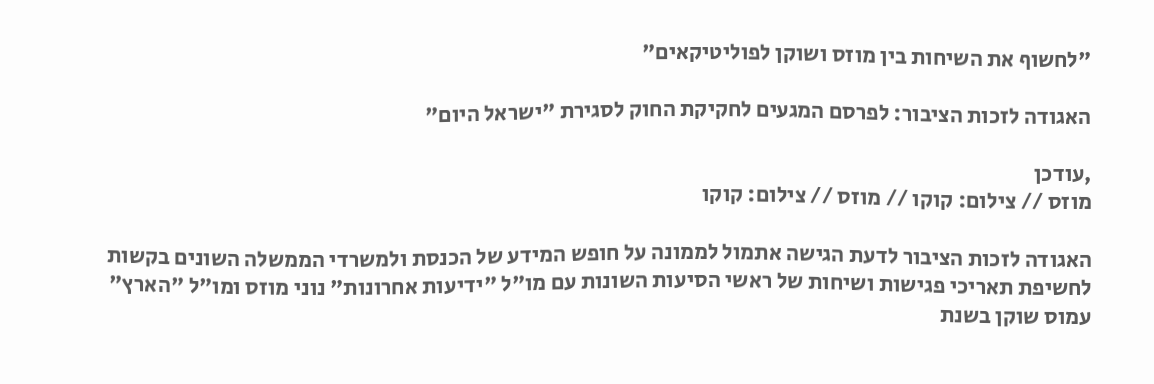"לחשוף את השיחות בין מוזס ושוקן לפוליטיקאים"

האגודה לזכות הציבור: לפרסם המגעים לחקיקת החוק לסגירת "ישראל היום"

,עודכן
מוזס // צילום: קוקו // מוזס // צילום: קוקו

האגודה לזכות הציבור לדעת הגישה אתמול לממונה על חופש המידע של הכנסת ולמשרדי הממשלה השונים בקשות לחשיפת תאריכי פגישות ושיחות של ראשי הסיעות השונות עם מו"ל "ידיעות אחרונות" נוני מוזס ומו"ל "הארץ" עמוס שוקן בשנת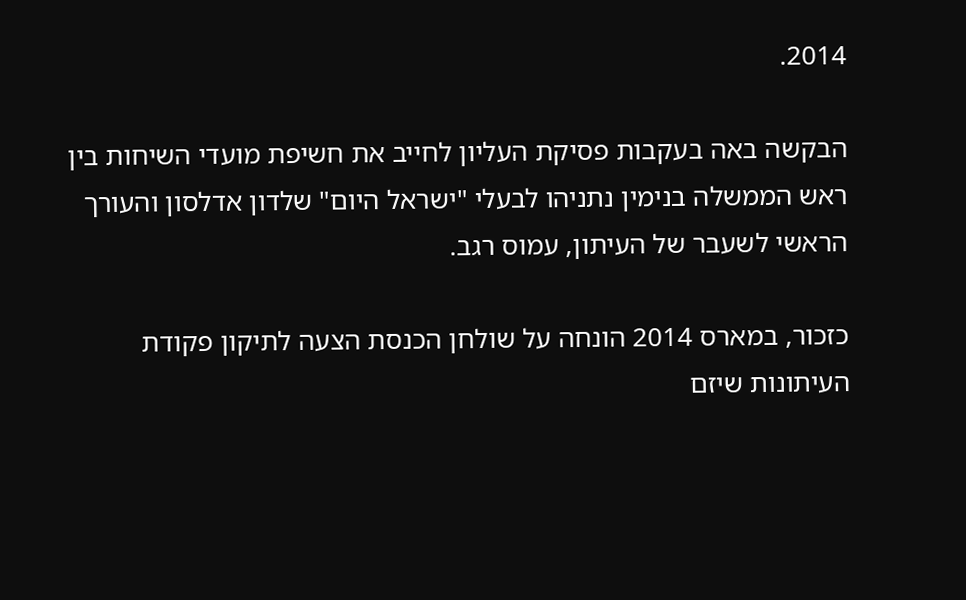2014.

הבקשה באה בעקבות פסיקת העליון לחייב את חשיפת מועדי השיחות בין ראש הממשלה בנימין נתניהו לבעלי "ישראל היום" שלדון אדלסון והעורך הראשי לשעבר של העיתון, עמוס רגב.

כזכור, במארס 2014 הונחה על שולחן הכנסת הצעה לתיקון פקודת העיתונות שיזם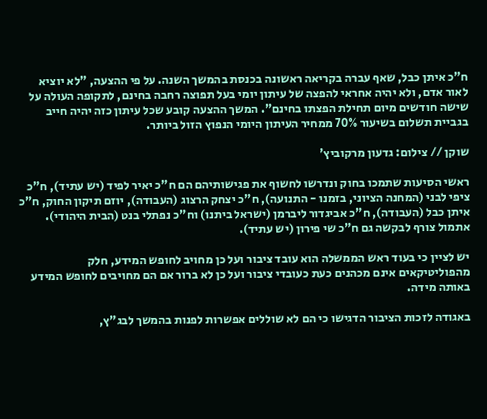ח"כ איתן כבל, שאף עברה בקריאה ראשונה בכנסת בהמשך השנה. על פי ההצעה, "לא יוציא לאור אדם, ולא יהיה אחראי להפצה של עיתון יומי בעל תפוצה רחבה בחינם, לתקופה העולה על שישה חודשים מיום תחילת הפצתו בחינם". המשך ההצעה קובע שכל עיתון כזה יהיה חייב בגביית תשלום בשיעור 70% ממחיר העיתון היומי הנפוץ הזול ביותר.

שוקן // צילום: גדעון מרקוביץ'

ראשי הסיעות שתמכו בחוק ונדרשו לחשוף את פגישותיהם הם ח"כ יאיר לפיד (יש עתיד), ח"כ ציפי לבני (המחנה הציוני, בזמנו - התנועה), ח"כ יצחק הרצוג (העבודה), יוזם תיקון החוק, ח"כ איתן כבל (העבודה), ח"כ אביגדור ליברמן (ישראל ביתנו) וח"כ נפתלי בנט (הבית היהודי). אתמול צורף לבקשה גם ח"כ שי פירון (יש עתיד).

יש לציין כי בעוד ראש הממשלה הוא עובד ציבור ועל כן מחויב לחופש המידע, חלק מהפוליטיקאים אינם מכהנים כעת כעובדי ציבור ועל כן לא ברור אם הם מחויבים לחופש המידע באותה מידה.

באגודה לזכות הציבור הדגישו כי הם לא שוללים אפשרות לפנות בהמשך לבג"ץ,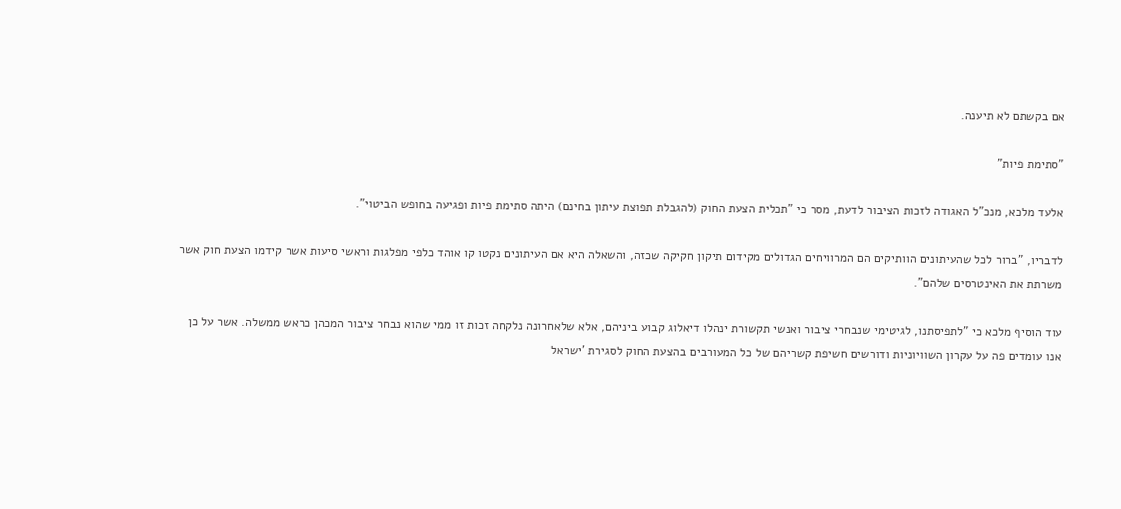אם בקשתם לא תיענה.

"סתימת פיות"

אלעד מלכא, מנכ"ל האגודה לזכות הציבור לדעת, מסר כי "תכלית הצעת החוק (להגבלת תפוצת עיתון בחינם) היתה סתימת פיות ופגיעה בחופש הביטוי".

לדבריו, "ברור לכל שהעיתונים הוותיקים הם המרוויחים הגדולים מקידום תיקון חקיקה שכזה, והשאלה היא אם העיתונים נקטו קו אוהד כלפי מפלגות וראשי סיעות אשר קידמו הצעת חוק אשר משרתת את האינטרסים שלהם".

עוד הוסיף מלכא כי "לתפיסתנו, לגיטימי שנבחרי ציבור ואנשי תקשורת ינהלו דיאלוג קבוע ביניהם, אלא שלאחרונה נלקחה זכות זו ממי שהוא נבחר ציבור המכהן כראש ממשלה. אשר על כן אנו עומדים פה על עקרון השוויוניות ודורשים חשיפת קשריהם של כל המעורבים בהצעת החוק לסגירת 'ישראל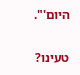היום'".

טעינו?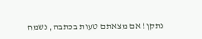נתקן! אם מצאתם טעות בכתבה, נשמח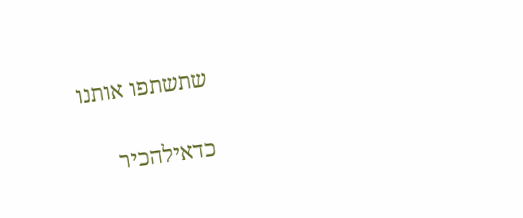שתשתפו אותנו

כדאילהכיר